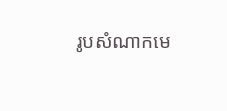រូបសំណាកមេ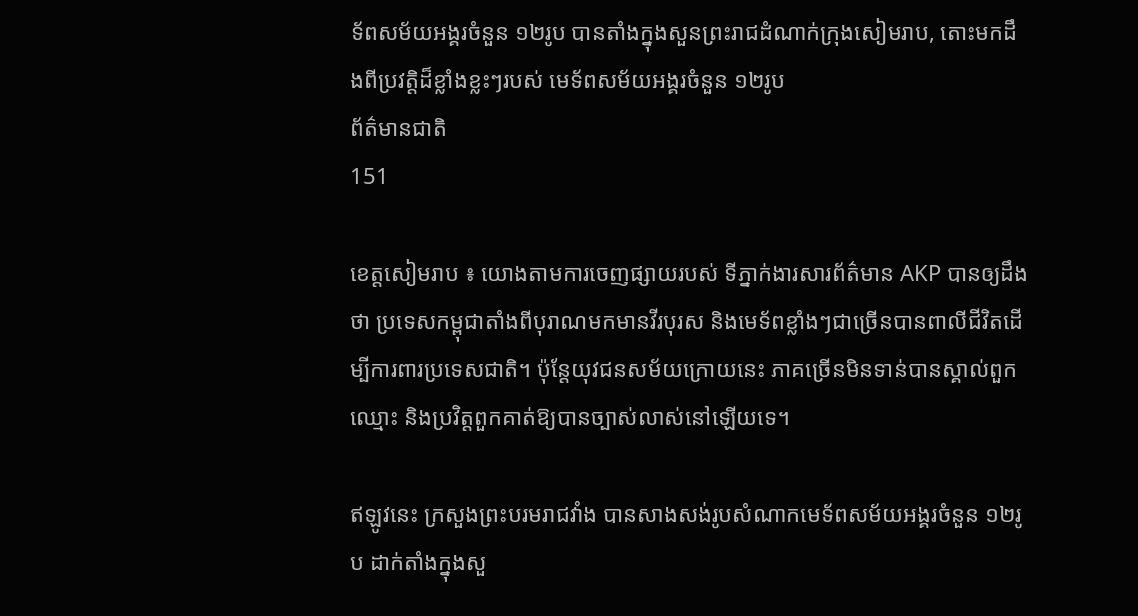ទ័ពសម័យអង្គរចំនួន ១២រូប បានតាំងក្នុងសួនព្រះរាជដំណាក់ក្រុងសៀមរាប, តោះមកដឹងពីប្រវត្តិដ៏ខ្លាំងខ្លះៗរបស់ មេទ័ពសម័យអង្គរចំនួន ១២រូប
ព័ត៌មានជាតិ
151

ខេត្តសៀមរាប ៖ យោងតាមការចេញផ្សាយរបស់ ទីភ្នាក់ងារសារព័ត៌មាន AKP បានឲ្យដឹងថា ប្រទេសកម្ពុជាតាំងពីបុរាណមកមានវីរបុរស និងមេទ័ពខ្លាំងៗជាច្រើនបានពាលីជីវិតដើម្បីការពារប្រទេសជាតិ។ ប៉ុន្តែយុវជនសម័យក្រោយនេះ ភាគច្រើនមិនទាន់បានស្គាល់ពួកឈ្មោះ និងប្រវិត្តពួកគាត់ឱ្យបានច្បាស់លាស់នៅឡើយទេ។

ឥឡូវនេះ ក្រសួងព្រះបរមរាជវាំង បានសាងសង់រូបសំណាកមេទ័ពសម័យអង្គរចំនួន ១២រូប ដាក់តាំងក្នុងសួ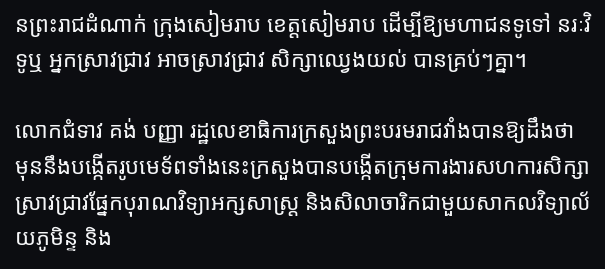នព្រះរាជដំណាក់ ក្រុងសៀមរាប ខេត្តសៀមរាប ដើម្បីឱ្យមហាជនទូទៅ នរៈវិទូឬ អ្នកស្រាវជ្រាវ អាចស្រាវជ្រាវ សិក្សាឈ្វេងយល់ បានគ្រប់ៗគ្នា។

លោកជំទាវ គង់ បញ្ញា រដ្ឋលេខាធិការក្រសួងព្រះបរមរាជវាំងបានឱ្យដឹងថា មុននឹងបង្កើតរូបមេទ័ពទាំងនេះក្រសួងបានបង្កើតក្រុមការងារសហការសិក្សាស្រាវជ្រាវផ្នែកបុរាណវិទ្យាអក្សសាស្ត្រ និងសិលាចារិកជាមួយសាកលវិទ្យាល័យភូមិន្ទ និង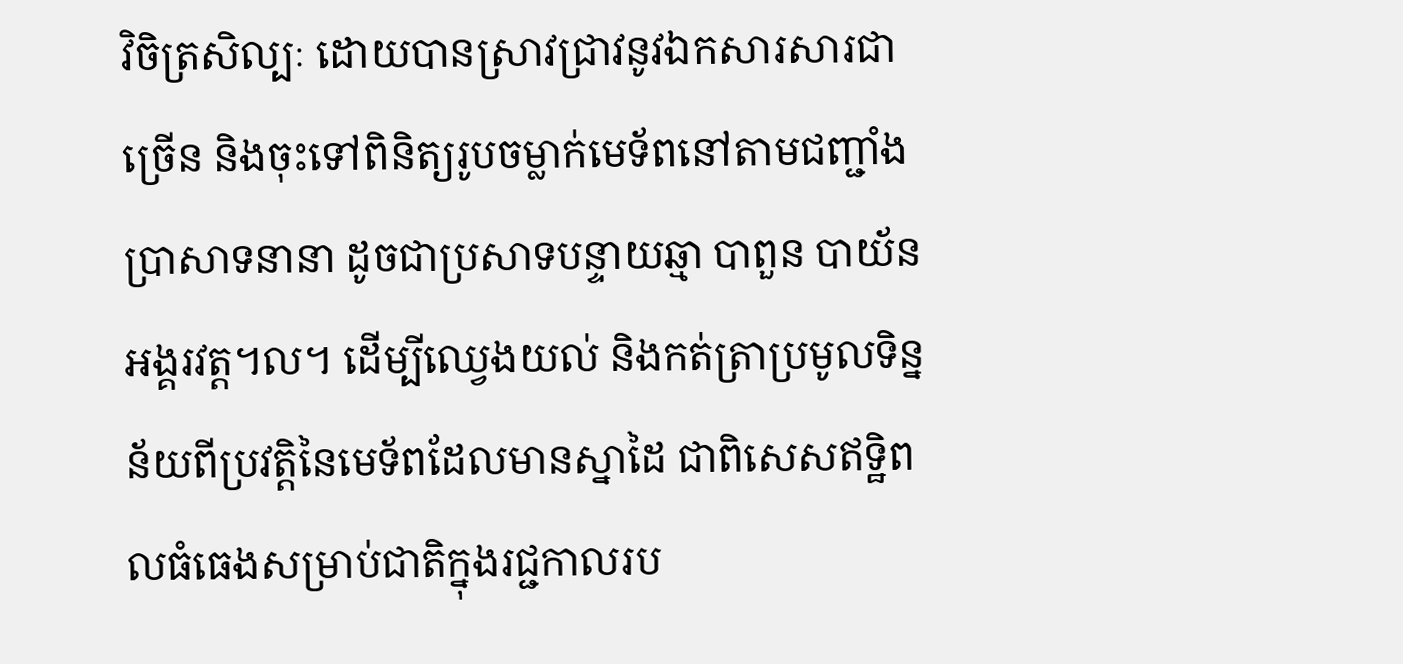វិចិត្រសិល្បៈ ដោយបានស្រាវជ្រាវនូវឯកសារសារជាច្រើន និងចុះទៅពិនិត្យរូបចម្លាក់មេទ័ពនៅតាមជញ្ជាំងប្រាសាទនានា ដូចជាប្រសាទបន្ទាយឆ្មា បាពួន បាយ័ន អង្គរវត្ត។ល។ ដើម្បីឈ្វេងយល់ និងកត់ត្រាប្រមូលទិន្នន័យពីប្រវត្តិនៃមេទ័ពដែលមានស្នាដៃ ជាពិសេសឥទ្ឋិពលធំធេងសម្រាប់ជាតិក្នុងរជ្ជកាលរប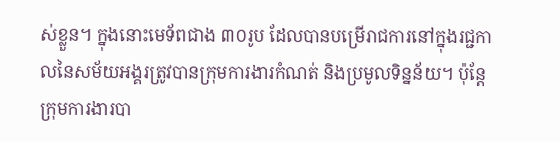ស់ខ្លួន។ ក្នុងនោះមេទ័ពជាង ៣០រូប ដែលបានបម្រើរាជការនៅក្នុងរជ្ជកាលនៃសម័យអង្គរត្រូវបានក្រុមការងារកំណត់ និងប្រមូលទិន្នន័យ។ ប៉ុន្តែក្រុមការងារបា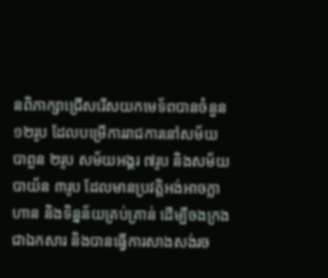នពិភាក្សាជ្រើសរើសយកមេទ័ពបានចំនួន ១២រូប ដែលបម្រើការរាជការនៅសម័យបាពួន ២រូប សម័យអង្គរ ៧រូប និងសម័យបាយ័ន ៣រូប ដែលមានប្រវត្តិអង់អាចក្លាហាន និងទិន្នន័យគ្រប់គ្រាន់ ដើម្បីចងក្រងជាឯកសារ និងបានធ្វើការសាងសង់រច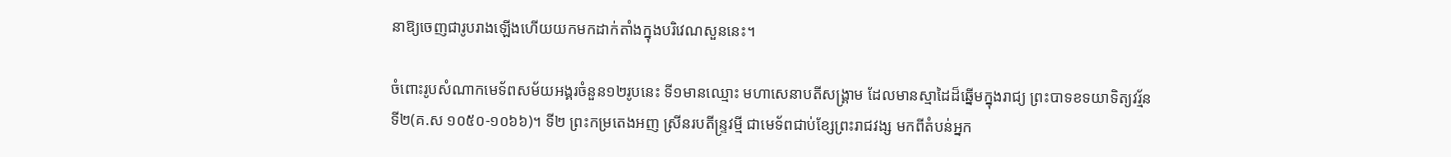នាឱ្យចេញជារូបរាងឡើងហើយយកមកដាក់តាំងក្នុងបរិវេណសួននេះ។

ចំពោះរូបសំណាកមេទ័ពសម័យអង្គរចំនួន១២រូបនេះ ទី១មានឈ្មោះ មហាសេនាបតីសង្គ្រាម ដែលមានស្មាដៃដ៏ឆ្នើមក្នុងរាជ្យ ព្រះបាទខទយាទិត្យវរ្ម័នទី២(គ.ស ១០៥០-១០៦៦)។ ទី២ ព្រះកម្រតេងអញ ស្រីនរបតីន្រ្ទវម្មី ជាមេទ័ពជាប់ខ្សែព្រះរាជវង្ស មកពីតំបន់អ្នក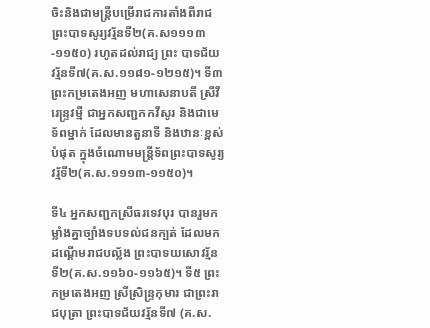ចិះនិងជាមន្រ្តីបម្រើរាជការតាំងពីរាជព្រះបាទសូរ្យវរ្ម័នទី២(គ.ស១១១៣-១១៥០) រហូតដល់រាជ្យ ព្រះ បាទជ័យវរ័្មនទី៧(គ.ស.១១៨១-១២១៥)។ ទី៣ ព្រះកម្រតេងអញ មហាសេនាបតី ស្រីវីរេន្រ្ទវម្មី ជាអ្នកសញ្ជកកវីសូរ និងជាមេទ័ពម្នាក់ ដែលមានតួនាទី និងឋានៈខ្ពស់បំផុត ក្នុងចំណោមមន្រ្តីទ័ពព្រះបាទសូរ្យវរ្ម័ទី២(គ.ស.១១១៣-១១៥០)។

ទី៤ អ្នកសញ្ជកស្រីធរទេវបុរ បានរួមកម្លាំងគ្នាច្បាំងទបទល់ជនក្បត់ ដែលមកដណ្តើមរាជបល្ល័ង ព្រះបាទយសោវរ្ម័នទី២(គ.ស.១១៦០-១១៦៥)។ ទី៥ ព្រះកម្រតេងអញ ស្រីស្រិន្រ្ទកុមារ ជាព្រះរាជបុត្រា ព្រះបាទជ័យវរ្ម័នទី៧ (គ.ស.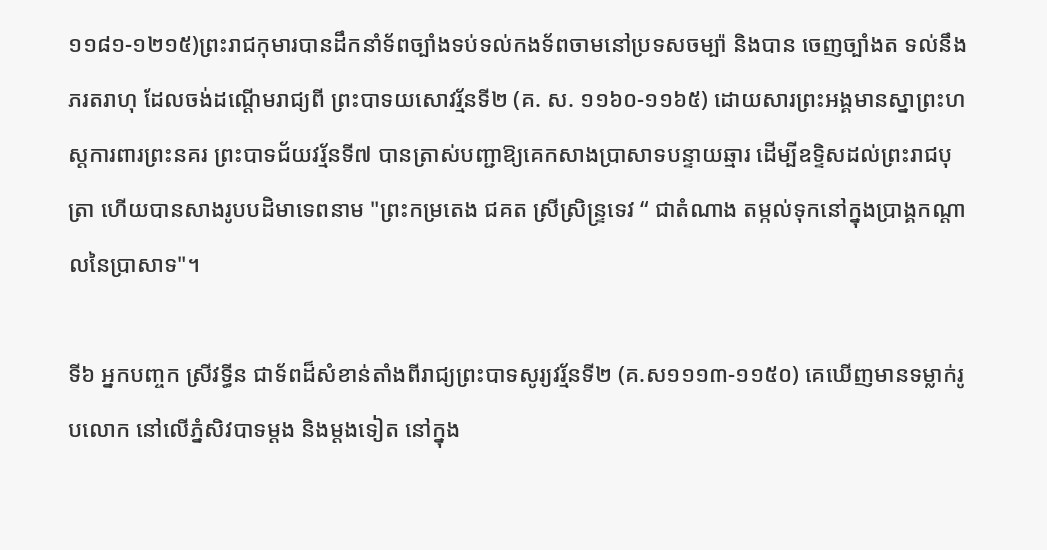១១៨១-១២១៥)ព្រះរាជកុមារបានដឹកនាំទ័ពច្បាំងទប់ទល់កងទ័ពចាមនៅប្រទសចម្ប៉ា និងបាន ចេញច្បាំងត ទល់នឹង ភរតរាហុ ដែលចង់ដណ្តើមរាជ្យពី ព្រះបាទយសោវរ្ម័នទី២ (គ. ស. ១១៦០-១១៦៥) ដោយសារព្រះអង្គមានស្នាព្រះហស្តការពារព្រះនគរ ព្រះបាទជ័យវរ្ម័នទី៧ បានត្រាស់បញ្ជាឱ្យគេកសាងប្រាសាទបន្ទាយឆ្មារ ដើម្បីឧទ្ទិសដល់ព្រះរាជបុត្រា ហើយបានសាងរូបបដិមាទេពនាម "ព្រះកម្រតេង ជគត ស្រីស្រិន្ទ្រទេវ “ ជាតំណាង តម្កល់ទុកនៅក្នុងប្រាង្គកណ្តាលនៃប្រាសាទ"។

ទី៦ អ្នកបញ្ចក ស្រីវទ្ធីន ជាទ័ពដ៏សំខាន់តាំងពីរាជ្យព្រះបាទសូរ្យវរ្ម័នទី២ (គ.ស១១១៣-១១៥០) គេឃើញមានទម្លាក់រូបលោក នៅលើភ្នំសិវបាទម្ដង និងម្ដងទៀត នៅក្នុង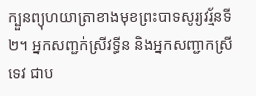ក្បួនព្យុហយាត្រាខាងមុខព្រះបាទសូរ្យវរ្ម័នទី២។ អ្នកសញ្ជក់ស្រីវទ្ធីន និងអ្នកសញ្ជាកស្រីទេវ ជាប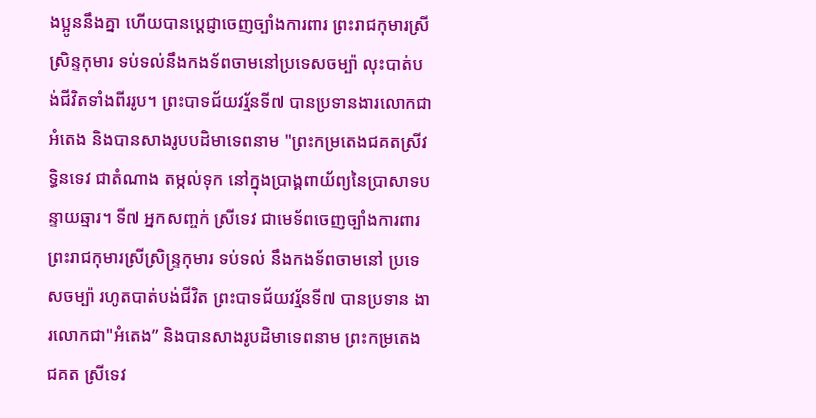ងប្អូននឹងគ្នា ហើយបានប្តេជ្ញាចេញច្បាំងការពារ ព្រះរាជកុមារស្រីស្រិន្ទកុមារ ទប់ទល់នឹងកងទ័ពចាមនៅប្រទេសចម្ប៉ា លុះបាត់បង់ជីវិតទាំងពីររូប។ ព្រះបាទជ័យវរ្ម័នទី៧ បានប្រទានងារលោកជា អំតេង និងបានសាងរូបបដិមាទេពនាម "ព្រះកម្រតេងជគតស្រីវទ្ធិនទេវ ជាតំណាង តម្កល់ទុក នៅក្នុងប្រាង្គពាយ័ព្យនៃប្រាសាទបន្ទាយឆ្មារ។ ទី៧ អ្នកសញ្ចក់ ស្រីទេវ ជាមេទ័ពចេញច្បាំងការពារ ព្រះរាជកុមារស្រីស្រិន្រ្ទកុមារ ទប់ទល់ នឹងកងទ័ពចាមនៅ ប្រទេសចម្ប៉ា រហូតបាត់បង់ជីវិត ព្រះបាទជ័យវរ្ម័នទី៧ បានប្រទាន ងារលោកជា"អំតេង” និងបានសាងរូបដិមាទេពនាម ព្រះកម្រតេង ជគត ស្រីទេវ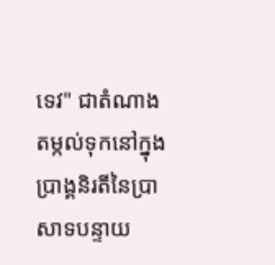ទេវ" ជាតំណាង តម្កល់ទុកនៅក្នុងប្រាង្គនិរតីនៃប្រាសាទបន្ទាយ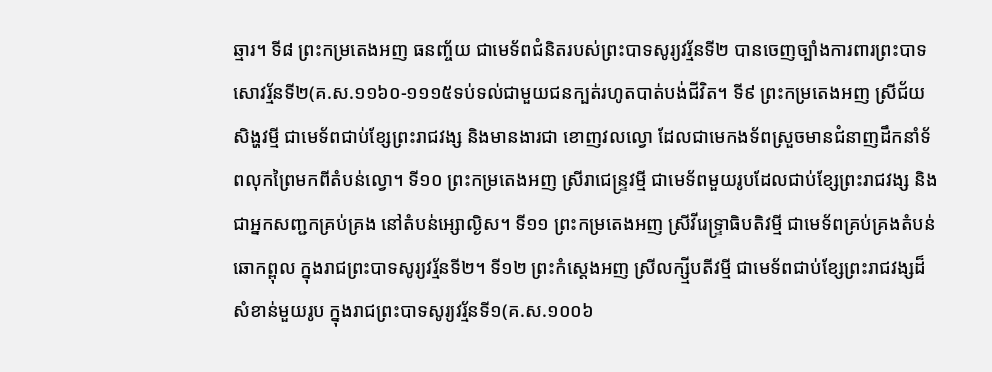ឆ្មារ។ ទី៨ ព្រះកម្រតេងអញ ធនញ្ច័យ ជាមេទ័ពជំនិតរបស់ព្រះបាទសូរ្យវរ្ម័នទី២ បានចេញច្បាំងការពារព្រះបាទសោវរ័្មនទី២(គ.ស.១១៦០-១១១៥ទប់ទល់ជាមួយជនក្បត់រហូតបាត់បង់ជីវិត។ ទី៩ ព្រះកម្រតេងអញ ស្រីជ័យសិង្ហវម្មី ជាមេទ័ពជាប់ខ្សែព្រះរាជវង្ស និងមានងារជា ខោញវលល្វោ ដែលជាមេកងទ័ពស្រួចមានជំនាញដឹកនាំទ័ពលុកព្រៃមកពីតំបន់ល្វោ។ ទី១០ ព្រះកម្រតេងអញ ស្រីរាជេន្រ្ទវម្មី ជាមេទ័ពមួយរូបដែលជាប់ខ្សែព្រះរាជវង្ស និងជាអ្នកសញ្ជកគ្រប់គ្រង នៅតំបន់អ្សោល្ងិស។ ទី១១ ព្រះកម្រតេងអញ ស្រីវីរេទ្រ្ទាធិបតិវម្មី ជាមេទ័ពគ្រប់គ្រងតំបន់ ឆោកព្ពុល ក្នុងរាជព្រះបាទសូរ្យវរ្ម័នទី២។ ទី១២ ព្រះកំស្តេងអញ ស្រីលក្ស្មីបតីវម្មី ជាមេទ័ពជាប់ខ្សែព្រះរាជវង្សដ៏សំខាន់មួយរូប ក្នុងរាជព្រះបាទសូរ្យវរ្ម័នទី១(គ.ស.១០០៦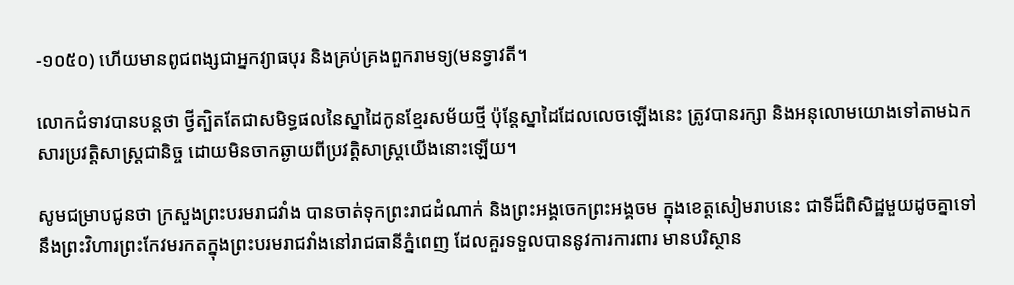-១០៥០) ហើយមានពូជពង្សជាអ្នកវ្យាធបុរ និងគ្រប់គ្រងពួករាមទ្យ(មនទ្វាវតី។

លោកជំទាវបានបន្តថា ថ្វីត្បិតតែជាសមិទ្ធផលនៃស្នាដៃកូនខ្មែរសម័យថ្មី ប៉ុន្តែស្នាដៃដែលលេចឡើងនេះ ត្រូវបានរក្សា និងអនុលោមយោងទៅតាមឯកសារប្រវត្តិសាស្ត្រជានិច្ច ដោយមិនចាកឆ្ងាយពីប្រវត្តិសាស្ត្រយើងនោះឡើយ។

សូមជម្រាបជូនថា ក្រសួងព្រះបរមរាជវាំង បានចាត់ទុកព្រះរាជដំណាក់ និងព្រះអង្គចេកព្រះអង្គចម ក្នុងខេត្តសៀមរាបនេះ ជាទីដ៏ពិសិដ្ឋមួយដូចគ្នាទៅនឹងព្រះវិហារព្រះកែវមរកតក្នុងព្រះបរមរាជវាំងនៅរាជធានីភ្នំពេញ ដែលគួរទទួលបាននូវការការពារ មានបរិស្ថាន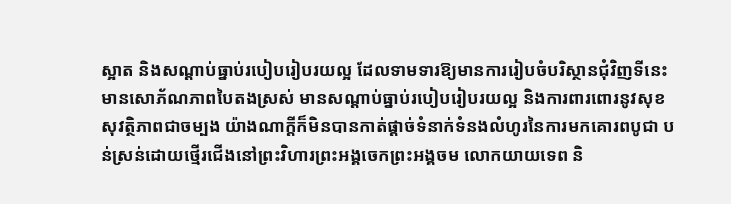ស្អាត និងសណ្តាប់ធ្នាប់របៀបរៀបរយល្អ ដែលទាមទារឱ្យមានការរៀបចំបរិស្ថានជុំវិញទីនេះមានសោភ័ណភាពបៃតងស្រស់ មានសណ្តាប់ធ្នាប់របៀបរៀបរយល្អ និងការពារពោរនូវសុខសុវត្ថិភាពជាចម្បង យ៉ាងណាក្តីក៏មិនបានកាត់ផ្តាច់ទំនាក់ទំនងលំហូរនៃការមកគោរពបូជា បន់ស្រន់ដោយថ្មើរជើងនៅព្រះវិហារព្រះអង្គចេកព្រះអង្គចម លោកយាយទេព និ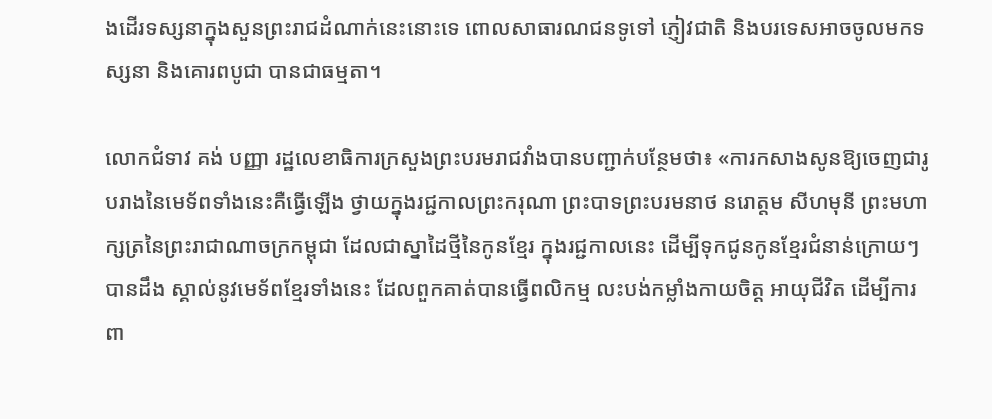ងដើរទស្សនាក្នុងសួនព្រះរាជដំណាក់នេះនោះទេ ពោលសាធារណជនទូទៅ ភ្ញៀវជាតិ និងបរទេសអាចចូលមកទស្សនា និងគោរពបូជា បានជាធម្មតា។

លោកជំទាវ គង់ បញ្ញា រដ្ឋលេខាធិការក្រសួងព្រះបរមរាជវាំងបានបញ្ជាក់បន្ថែមថា៖ «ការកសាងសូនឱ្យចេញជារូបរាងនៃមេទ័ពទាំងនេះគឺធ្វើឡើង ថ្វាយក្នុងរជ្ជកាលព្រះករុណា ព្រះបាទព្រះបរមនាថ នរោត្តម សីហមុនី ព្រះមហាក្សត្រនៃព្រះរាជាណាចក្រកម្ពុជា ដែលជាស្នាដៃថ្មីនៃកូនខ្មែរ ក្នុងរជ្ជកាលនេះ ដើម្បីទុកជូនកូនខ្មែរជំនាន់ក្រោយៗបានដឹង ស្គាល់នូវមេទ័ពខ្មែរទាំងនេះ ដែលពួកគាត់បានធ្វើពលិកម្ម លះបង់កម្លាំងកាយចិត្ត អាយុជីវិត ដើម្បីការពា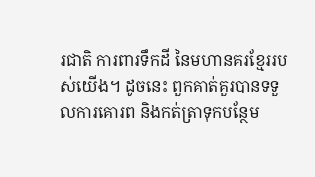រជាតិ ការពារទឹកដី នៃមហានគរខ្មែររបស់យើង។ ដូចនេះ ពួកគាត់គួរបានទទួលការគោរព និងកត់ត្រាទុកបន្ថែម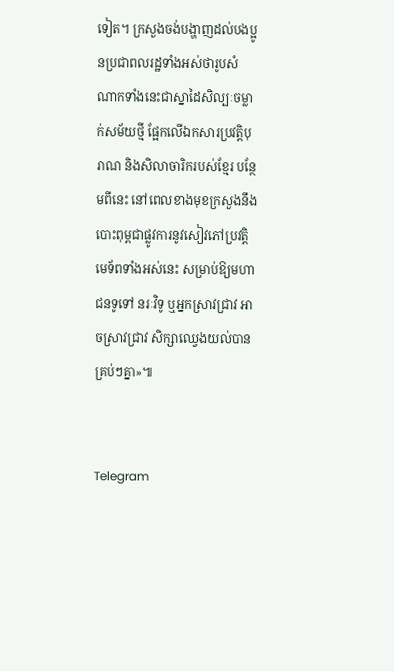ទៀត។ ក្រសួងចង់បង្ហាញដល់បងប្អូនប្រជាពលរដ្ឋទាំងអស់ថារូបសំណាកទាំងនេះជាស្នាដៃសិល្បៈចម្លាក់សម័យថ្មី ផ្អែកលើឯកសារប្រវត្តិបុរាណ និងសិលាចារិករបស់ខ្មែរ បន្ថែមពីនេះ នៅពេលខាងមុខក្រសួងនឹងបោះពុម្ពជាផ្លូវការនូវសៀវភៅប្រវត្តិមេទ័ពទាំងអស់នេះ សម្រាប់ឱ្យមហាជនទូទៅ នរៈវិទូ ឬអ្នកស្រាវជ្រាវ អាចស្រាវជ្រាវ សិក្សាឈ្វេងយល់បានគ្រប់ៗគ្នា»៕


Telegram